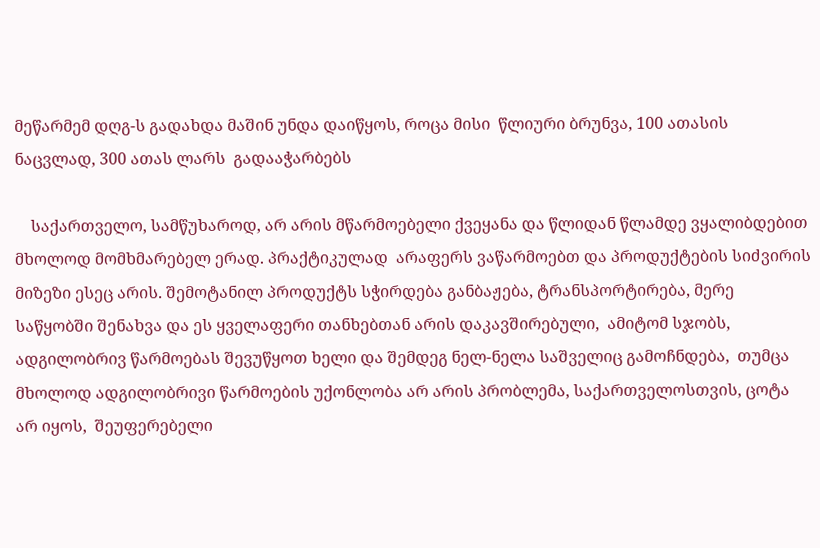მეწარმემ დღგ-ს გადახდა მაშინ უნდა დაიწყოს, როცა მისი  წლიური ბრუნვა, 100 ათასის ნაცვლად, 300 ათას ლარს  გადააჭარბებს

    საქართველო, სამწუხაროდ, არ არის მწარმოებელი ქვეყანა და წლიდან წლამდე ვყალიბდებით მხოლოდ მომხმარებელ ერად. პრაქტიკულად  არაფერს ვაწარმოებთ და პროდუქტების სიძვირის მიზეზი ესეც არის. შემოტანილ პროდუქტს სჭირდება განბაჟება, ტრანსპორტირება, მერე საწყობში შენახვა და ეს ყველაფერი თანხებთან არის დაკავშირებული,  ამიტომ სჯობს, ადგილობრივ წარმოებას შევუწყოთ ხელი და შემდეგ ნელ-ნელა საშველიც გამოჩნდება,  თუმცა მხოლოდ ადგილობრივი წარმოების უქონლობა არ არის პრობლემა, საქართველოსთვის, ცოტა არ იყოს,  შეუფერებელი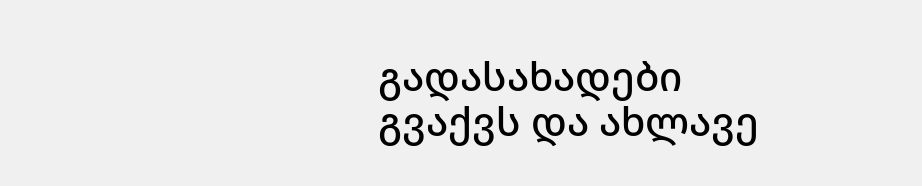გადასახადები გვაქვს და ახლავე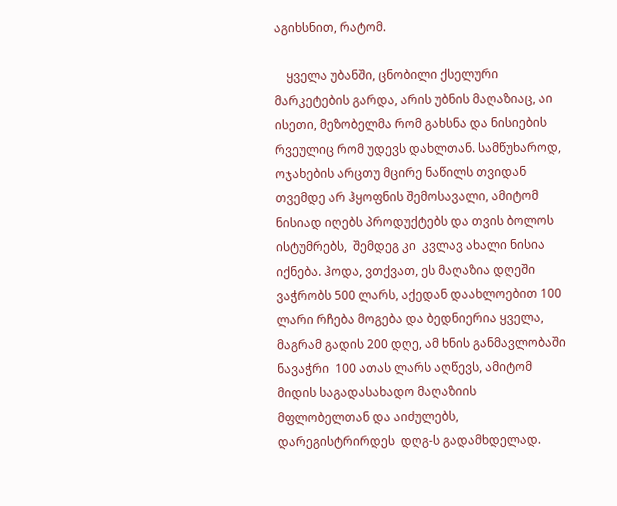აგიხსნით, რატომ.

    ყველა უბანში, ცნობილი ქსელური მარკეტების გარდა, არის უბნის მაღაზიაც, აი ისეთი, მეზობელმა რომ გახსნა და ნისიების რვეულიც რომ უდევს დახლთან. სამწუხაროდ, ოჯახების არცთუ მცირე ნაწილს თვიდან თვემდე არ ჰყოფნის შემოსავალი, ამიტომ ნისიად იღებს პროდუქტებს და თვის ბოლოს ისტუმრებს,  შემდეგ კი  კვლავ ახალი ნისია იქნება. ჰოდა, ვთქვათ, ეს მაღაზია დღეში ვაჭრობს 500 ლარს, აქედან დაახლოებით 100 ლარი რჩება მოგება და ბედნიერია ყველა, მაგრამ გადის 200 დღე, ამ ხნის განმავლობაში ნავაჭრი  100 ათას ლარს აღწევს, ამიტომ მიდის საგადასახადო მაღაზიის მფლობელთან და აიძულებს,  დარეგისტრირდეს  დღგ-ს გადამხდელად.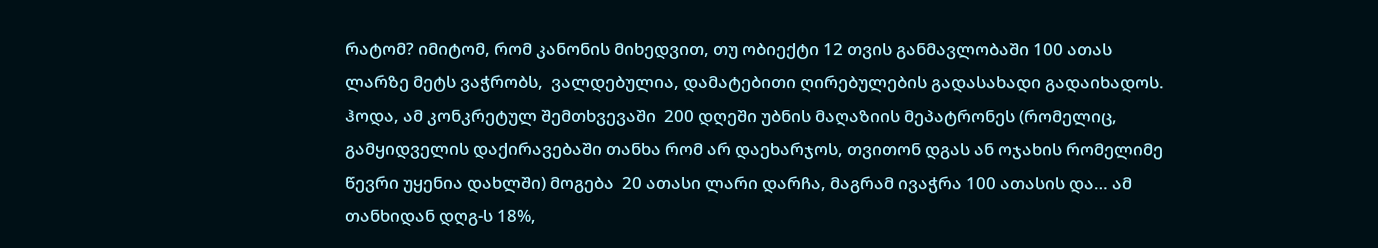რატომ? იმიტომ, რომ კანონის მიხედვით, თუ ობიექტი 12 თვის განმავლობაში 100 ათას ლარზე მეტს ვაჭრობს,  ვალდებულია, დამატებითი ღირებულების გადასახადი გადაიხადოს. ჰოდა, ამ კონკრეტულ შემთხვევაში  200 დღეში უბნის მაღაზიის მეპატრონეს (რომელიც,  გამყიდველის დაქირავებაში თანხა რომ არ დაეხარჯოს, თვითონ დგას ან ოჯახის რომელიმე წევრი უყენია დახლში) მოგება  20 ათასი ლარი დარჩა, მაგრამ ივაჭრა 100 ათასის და… ამ თანხიდან დღგ-ს 18%,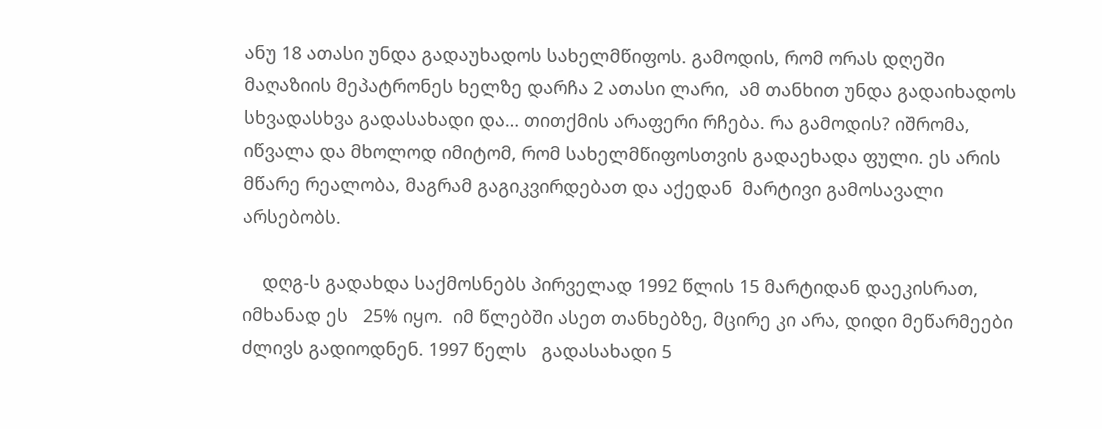ანუ 18 ათასი უნდა გადაუხადოს სახელმწიფოს. გამოდის, რომ ორას დღეში მაღაზიის მეპატრონეს ხელზე დარჩა 2 ათასი ლარი,  ამ თანხით უნდა გადაიხადოს სხვადასხვა გადასახადი და… თითქმის არაფერი რჩება. რა გამოდის? იშრომა, იწვალა და მხოლოდ იმიტომ, რომ სახელმწიფოსთვის გადაეხადა ფული. ეს არის მწარე რეალობა, მაგრამ გაგიკვირდებათ და აქედან  მარტივი გამოსავალი არსებობს.

    დღგ-ს გადახდა საქმოსნებს პირველად 1992 წლის 15 მარტიდან დაეკისრათ, იმხანად ეს   25% იყო.  იმ წლებში ასეთ თანხებზე, მცირე კი არა, დიდი მეწარმეები ძლივს გადიოდნენ. 1997 წელს   გადასახადი 5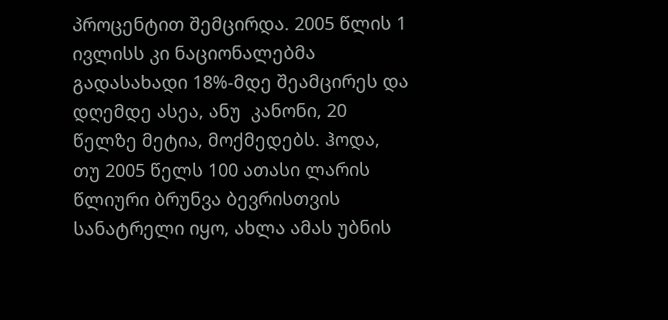პროცენტით შემცირდა. 2005 წლის 1 ივლისს კი ნაციონალებმა გადასახადი 18%-მდე შეამცირეს და დღემდე ასეა, ანუ  კანონი, 20 წელზე მეტია, მოქმედებს. ჰოდა, თუ 2005 წელს 100 ათასი ლარის წლიური ბრუნვა ბევრისთვის სანატრელი იყო, ახლა ამას უბნის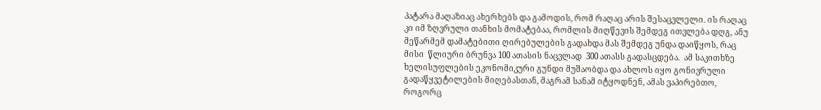პატარა მაღაზიაც ახერხებს და გამოდის, რომ რაღაც არის შესაცვლელი. ის რაღაც კი იმ ზღვრული თანხის მომატებაა, რომლის მიღწევის შემდეგ ითვლება დღგ, ანუ მეწარმემ დამატებითი ღირებულების გადახდა მას შემდეგ უნდა დაიწყოს, რაც მისი  წლიური ბრუნვა 100 ათასის ნაცვლად  300 ათასს გადასცდება.  ამ საკითხზე ხელისუფლების ეკონომიკური გუნდი მუშაობდა და ახლოს იყო გონივრული გადაწყვეტილების მიღებასთან, მაგრამ სანამ იტყოდნენ, ამას ვაპირებთო, როგორც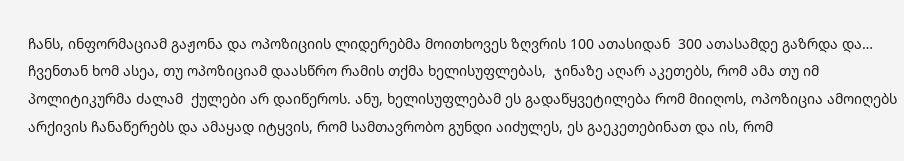ჩანს, ინფორმაციამ გაჟონა და ოპოზიციის ლიდერებმა მოითხოვეს ზღვრის 100 ათასიდან  300 ათასამდე გაზრდა და… ჩვენთან ხომ ასეა, თუ ოპოზიციამ დაასწრო რამის თქმა ხელისუფლებას,  ჯინაზე აღარ აკეთებს, რომ ამა თუ იმ პოლიტიკურმა ძალამ  ქულები არ დაიწეროს. ანუ, ხელისუფლებამ ეს გადაწყვეტილება რომ მიიღოს, ოპოზიცია ამოიღებს არქივის ჩანაწერებს და ამაყად იტყვის, რომ სამთავრობო გუნდი აიძულეს, ეს გაეკეთებინათ და ის, რომ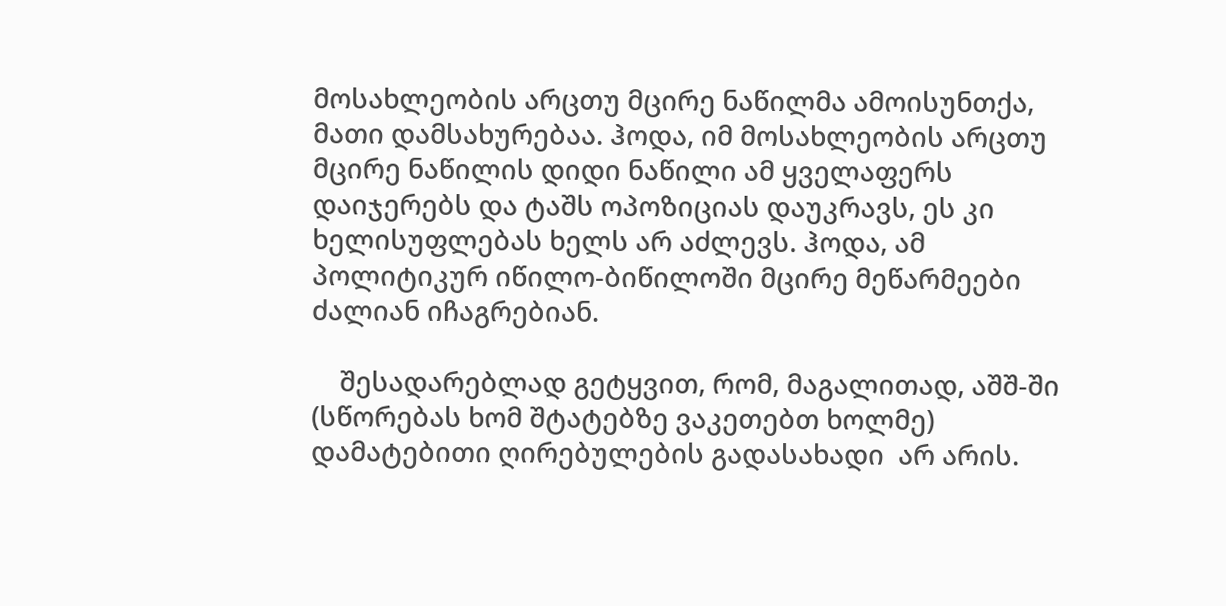მოსახლეობის არცთუ მცირე ნაწილმა ამოისუნთქა, მათი დამსახურებაა. ჰოდა, იმ მოსახლეობის არცთუ მცირე ნაწილის დიდი ნაწილი ამ ყველაფერს დაიჯერებს და ტაშს ოპოზიციას დაუკრავს, ეს კი ხელისუფლებას ხელს არ აძლევს. ჰოდა, ამ პოლიტიკურ იწილო-ბიწილოში მცირე მეწარმეები ძალიან იჩაგრებიან.

    შესადარებლად გეტყვით, რომ, მაგალითად, აშშ-ში (სწორებას ხომ შტატებზე ვაკეთებთ ხოლმე)  დამატებითი ღირებულების გადასახადი  არ არის.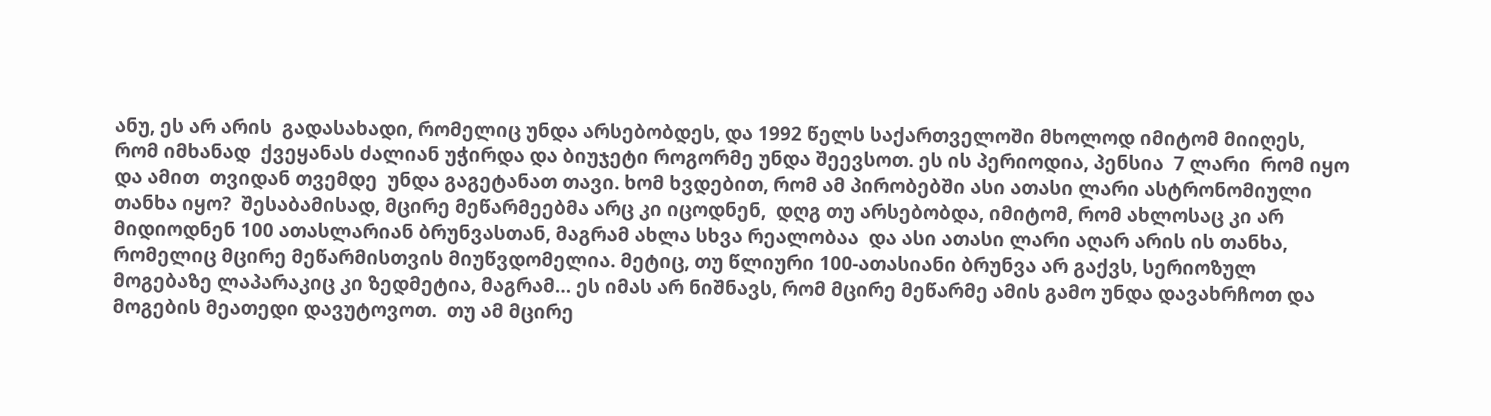ანუ, ეს არ არის  გადასახადი, რომელიც უნდა არსებობდეს, და 1992 წელს საქართველოში მხოლოდ იმიტომ მიიღეს, რომ იმხანად  ქვეყანას ძალიან უჭირდა და ბიუჯეტი როგორმე უნდა შეევსოთ. ეს ის პერიოდია, პენსია  7 ლარი  რომ იყო და ამით  თვიდან თვემდე  უნდა გაგეტანათ თავი. ხომ ხვდებით, რომ ამ პირობებში ასი ათასი ლარი ასტრონომიული თანხა იყო?  შესაბამისად, მცირე მეწარმეებმა არც კი იცოდნენ,  დღგ თუ არსებობდა, იმიტომ, რომ ახლოსაც კი არ მიდიოდნენ 100 ათასლარიან ბრუნვასთან, მაგრამ ახლა სხვა რეალობაა  და ასი ათასი ლარი აღარ არის ის თანხა, რომელიც მცირე მეწარმისთვის მიუწვდომელია. მეტიც, თუ წლიური 100-ათასიანი ბრუნვა არ გაქვს, სერიოზულ მოგებაზე ლაპარაკიც კი ზედმეტია, მაგრამ… ეს იმას არ ნიშნავს, რომ მცირე მეწარმე ამის გამო უნდა დავახრჩოთ და  მოგების მეათედი დავუტოვოთ.  თუ ამ მცირე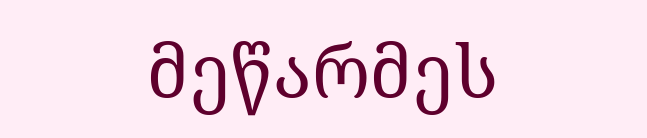მეწარმეს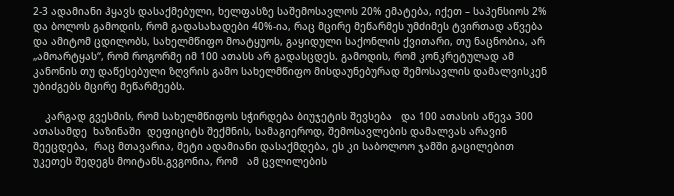2-3 ადამიანი ჰყავს დასაქმებული, ხელფასზე საშემოსავლოს 20% ემატება, იქეთ – საპენსიოს 2% და ბოლოს გამოდის, რომ გადასახადები 40%-ია, რაც მცირე მეწარმეს უმძიმეს ტვირთად აწვება და ამიტომ ცდილობს, სახელმწიფო მოატყუოს, გაყიდული საქონლის ქვითარი, თუ ნაცნობია, არ „ამოარტყას“, რომ როგორმე იმ 100 ათასს არ გადასცდეს. გამოდის, რომ კონკრეტულად ამ კანონის თუ დაწესებული ზღვრის გამო სახელმწიფო მისდაუნებურად შემოსავლის დამალვისკენ უბიძგებს მცირე მეწარმეებს.

    კარგად გვესმის, რომ სახელმწიფოს სჭირდება ბიუჯეტის შევსება   და 100 ათასის აწევა 300 ათასამდე  ხაზინაში  დეფიციტს შექმნის, სამაგიეროდ, შემოსავლების დამალვას არავინ შეეცდება,  რაც მთავარია, მეტი ადამიანი დასაქმდება, ეს კი საბოლოო ჯამში გაცილებით უკეთეს შედეგს მოიტანს.გვგონია, რომ   ამ ცვლილების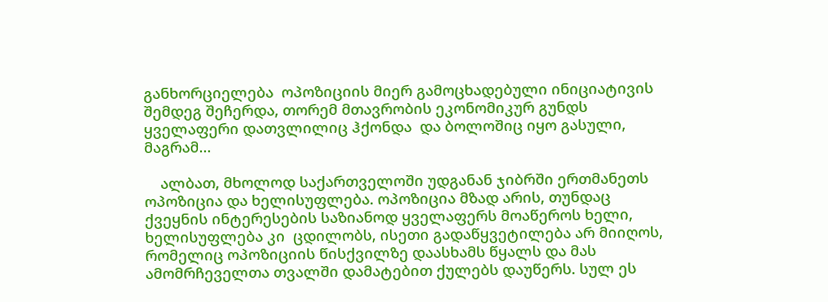განხორციელება  ოპოზიციის მიერ გამოცხადებული ინიციატივის შემდეგ შეჩერდა, თორემ მთავრობის ეკონომიკურ გუნდს ყველაფერი დათვლილიც ჰქონდა  და ბოლოშიც იყო გასული, მაგრამ…

    ალბათ, მხოლოდ საქართველოში უდგანან ჯიბრში ერთმანეთს ოპოზიცია და ხელისუფლება. ოპოზიცია მზად არის, თუნდაც ქვეყნის ინტერესების საზიანოდ ყველაფერს მოაწეროს ხელი, ხელისუფლება კი  ცდილობს, ისეთი გადაწყვეტილება არ მიიღოს, რომელიც ოპოზიციის წისქვილზე დაასხამს წყალს და მას ამომრჩეველთა თვალში დამატებით ქულებს დაუწერს. სულ ეს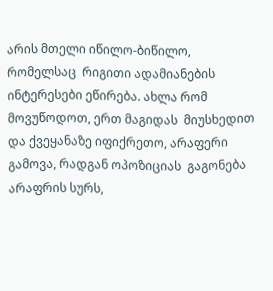არის მთელი იწილო-ბიწილო, რომელსაც  რიგითი ადამიანების ინტერესები ეწირება. ახლა რომ მოვუწოდოთ, ერთ მაგიდას  მიუსხედით და ქვეყანაზე იფიქრეთო, არაფერი გამოვა, რადგან ოპოზიციას  გაგონება არაფრის სურს,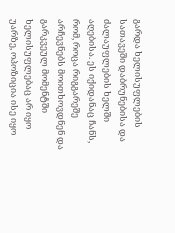გარდა ხელისუფლების სათავეში დაბრუნებისა და ძალაუფლების ხელში აღებისა. ეს იქიდანაც ჩანს, რომ, როცა რიგგარეშე არჩევნებს მოითხოვდნენ და გარკვეულ მომენტში ხელისუფლებაც არ იყო  უარზე, ოპოზიცია ისე იყო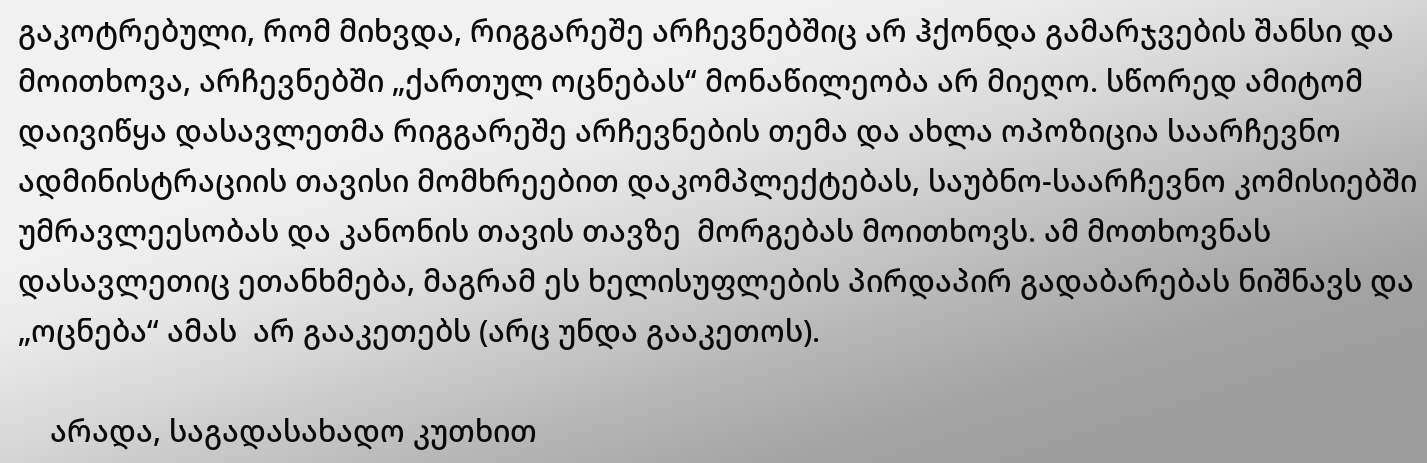გაკოტრებული, რომ მიხვდა, რიგგარეშე არჩევნებშიც არ ჰქონდა გამარჯვების შანსი და მოითხოვა, არჩევნებში „ქართულ ოცნებას“ მონაწილეობა არ მიეღო. სწორედ ამიტომ დაივიწყა დასავლეთმა რიგგარეშე არჩევნების თემა და ახლა ოპოზიცია საარჩევნო ადმინისტრაციის თავისი მომხრეებით დაკომპლექტებას, საუბნო-საარჩევნო კომისიებში უმრავლეესობას და კანონის თავის თავზე  მორგებას მოითხოვს. ამ მოთხოვნას  დასავლეთიც ეთანხმება, მაგრამ ეს ხელისუფლების პირდაპირ გადაბარებას ნიშნავს და „ოცნება“ ამას  არ გააკეთებს (არც უნდა გააკეთოს).

    არადა, საგადასახადო კუთხით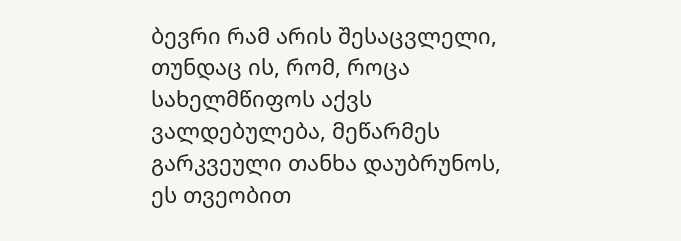ბევრი რამ არის შესაცვლელი, თუნდაც ის, რომ, როცა სახელმწიფოს აქვს ვალდებულება, მეწარმეს გარკვეული თანხა დაუბრუნოს, ეს თვეობით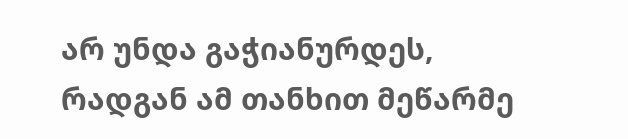არ უნდა გაჭიანურდეს, რადგან ამ თანხით მეწარმე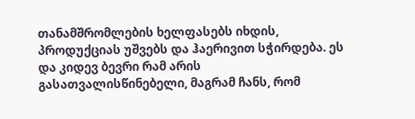თანამშრომლების ხელფასებს იხდის, პროდუქციას უშვებს და ჰაერივით სჭირდება. ეს და კიდევ ბევრი რამ არის გასათვალისწინებელი, მაგრამ ჩანს, რომ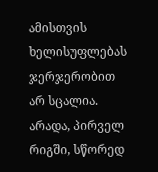ამისთვის ხელისუფლებას ჯერჯერობით  არ სცალია. არადა, პირველ რიგში, სწორედ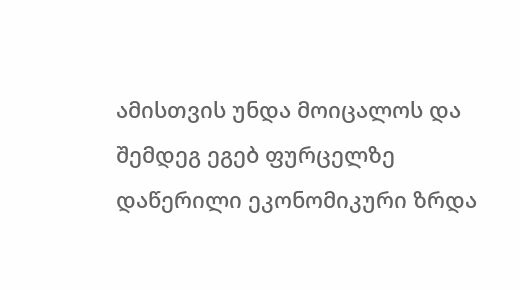ამისთვის უნდა მოიცალოს და შემდეგ ეგებ ფურცელზე დაწერილი ეკონომიკური ზრდა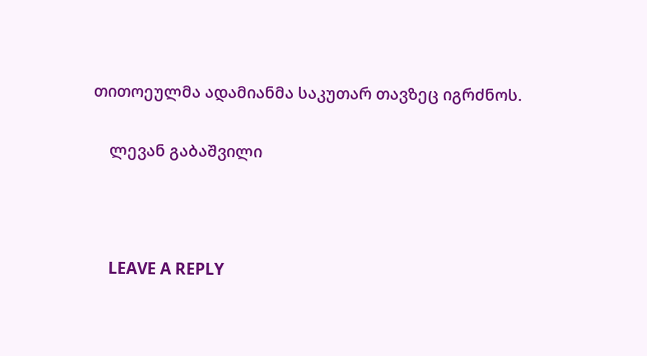თითოეულმა ადამიანმა საკუთარ თავზეც იგრძნოს.

    ლევან გაბაშვილი



    LEAVE A REPLY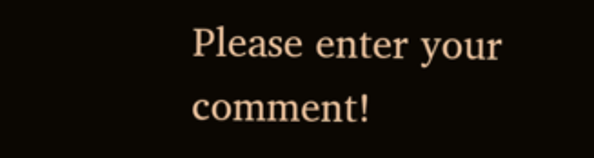Please enter your comment!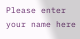Please enter your name here